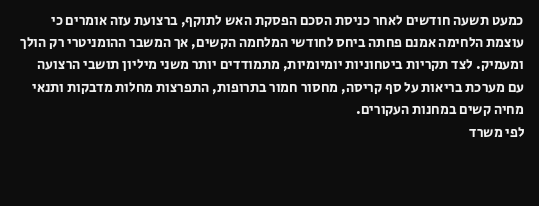כמעט תשעה חודשים לאחר כניסת הסכם הפסקת האש לתוקף, ברצועת עזה אומרים כי עוצמת הלחימה אמנם פחתה ביחס לחודשי המלחמה הקשים, אך המשבר ההומניטרי רק הולך ומעמיק. לצד תקריות ביטחוניות יומיומיות, מתמודדים יותר משני מיליון תושבי הרצועה עם מערכת בריאות על סף קריסה, מחסור חמור בתרופות, התפרצות מחלות מדבקות ותנאי מחיה קשים במחנות העקורים.
לפי משרד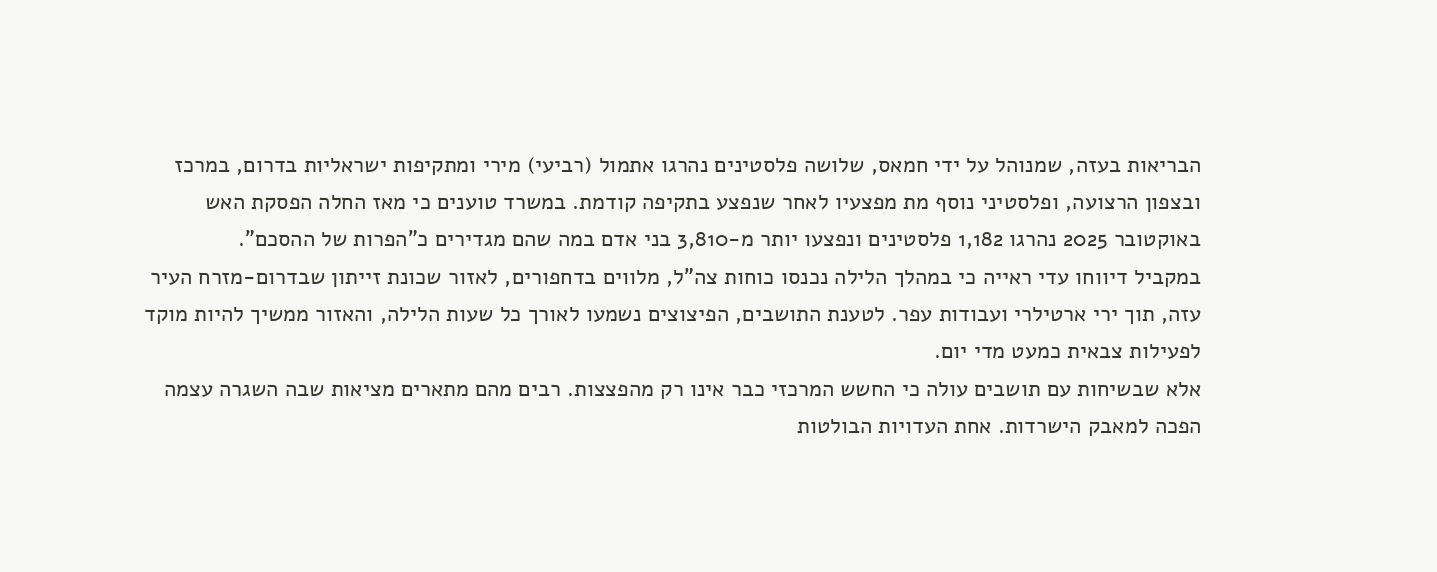הבריאות בעזה, שמנוהל על ידי חמאס, שלושה פלסטינים נהרגו אתמול (רביעי) מירי ומתקיפות ישראליות בדרום, במרכז ובצפון הרצועה, ופלסטיני נוסף מת מפצעיו לאחר שנפצע בתקיפה קודמת. במשרד טוענים כי מאז החלה הפסקת האש באוקטובר 2025 נהרגו 1,182 פלסטינים ונפצעו יותר מ-3,810 בני אדם במה שהם מגדירים כ"הפרות של ההסכם".
במקביל דיווחו עדי ראייה כי במהלך הלילה נכנסו כוחות צה"ל, מלווים בדחפורים, לאזור שכונת זייתון שבדרום-מזרח העיר עזה, תוך ירי ארטילרי ועבודות עפר. לטענת התושבים, הפיצוצים נשמעו לאורך כל שעות הלילה, והאזור ממשיך להיות מוקד לפעילות צבאית כמעט מדי יום.
אלא שבשיחות עם תושבים עולה כי החשש המרכזי כבר אינו רק מהפצצות. רבים מהם מתארים מציאות שבה השגרה עצמה הפכה למאבק הישרדות. אחת העדויות הבולטות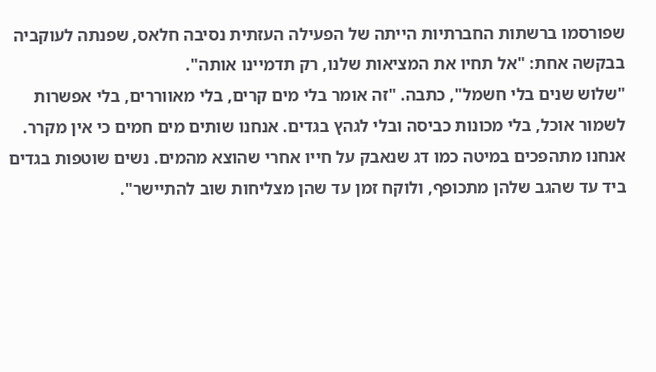שפורסמו ברשתות החברתיות הייתה של הפעילה העזתית נסיבה חלאס, שפנתה לעוקביה בבקשה אחת: "אל תחיו את המציאות שלנו, רק תדמיינו אותה".
"שלוש שנים בלי חשמל", כתבה. "זה אומר בלי מים קרים, בלי מאווררים, בלי אפשרות לשמור אוכל, בלי מכונות כביסה ובלי לגהץ בגדים. אנחנו שותים מים חמים כי אין מקרר. אנחנו מתהפכים במיטה כמו דג שנאבק על חייו אחרי שהוצא מהמים. נשים שוטפות בגדים ביד עד שהגב שלהן מתכופף, ולוקח זמן עד שהן מצליחות שוב להתיישר".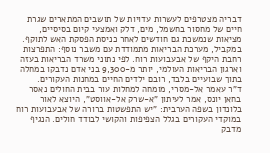דבריה מצטרפים לעשרות עדויות של תושבים המתארים שגרת חיים של מחסור בחשמל, מים, דלק ואמצעי קיום בסיסיים, מציאות שנמשכת גם חודשים לאחר כניסת הפסקת האש לתוקף.
במקביל, מערכת הבריאות מתמודדת עם משבר נוסף: התפרצות רחבת היקף של אבעבועות רוח. לפי נתוני משרד הבריאות בעזה וארגון הבריאות העולמי, יותר מ-9,300 בני אדם נדבקו במחלה בתוך שבועיים בלבד, רובם ילדים החיים במחנות העקורים.
ד"ר עאמר אל-מסרי, מומחה למחלות עור בבית החולים נאסר בחאן יונס, אמר לעיתון "א-שרק אל-אווסט", היוצא לאור בלונדון בשפה הערבית: "יש התפשטות ברורה של אבעבועות רוח במוקדי העקורים בגלל הצפיפות והקושי לבודד חולים. הנגיף מדבק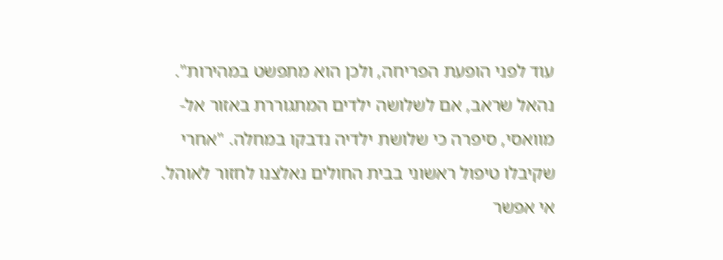עוד לפני הופעת הפריחה, ולכן הוא מתפשט במהירות".
נהאל שראב, אם לשלושה ילדים המתגוררת באזור אל-מוואסי, סיפרה כי שלושת ילדיה נדבקו במחלה. "אחרי שקיבלו טיפול ראשוני בבית החולים נאלצנו לחזור לאוהל. אי אפשר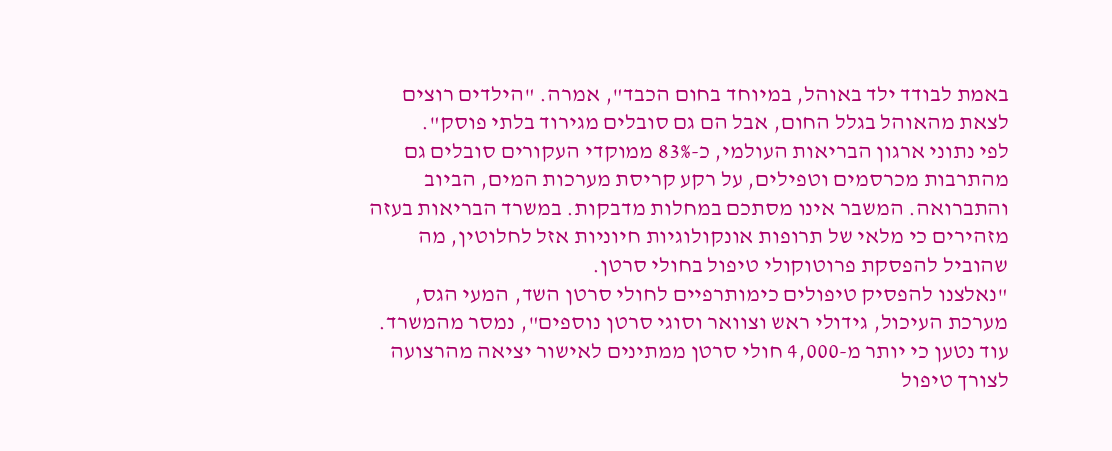באמת לבודד ילד באוהל, במיוחד בחום הכבד", אמרה. "הילדים רוצים לצאת מהאוהל בגלל החום, אבל הם גם סובלים מגירוד בלתי פוסק".
לפי נתוני ארגון הבריאות העולמי, כ-83% ממוקדי העקורים סובלים גם מהתרבות מכרסמים וטפילים, על רקע קריסת מערכות המים, הביוב והתברואה. המשבר אינו מסתכם במחלות מדבקות. במשרד הבריאות בעזה מזהירים כי מלאי של תרופות אונקולוגיות חיוניות אזל לחלוטין, מה שהוביל להפסקת פרוטוקולי טיפול בחולי סרטן.
"נאלצנו להפסיק טיפולים כימותרפיים לחולי סרטן השד, המעי הגס, מערכת העיכול, גידולי ראש וצוואר וסוגי סרטן נוספים", נמסר מהמשרד. עוד נטען כי יותר מ-4,000 חולי סרטן ממתינים לאישור יציאה מהרצועה לצורך טיפול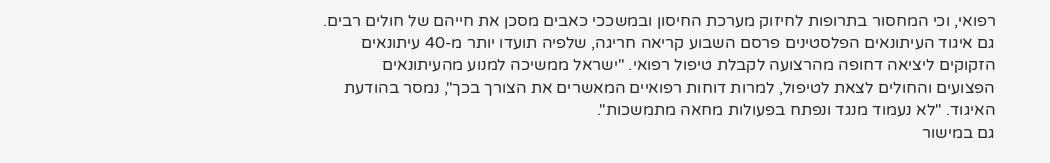רפואי, וכי המחסור בתרופות לחיזוק מערכת החיסון ובמשככי כאבים מסכן את חייהם של חולים רבים.
גם איגוד העיתונאים הפלסטינים פרסם השבוע קריאה חריגה, שלפיה תועדו יותר מ-40 עיתונאים הזקוקים ליציאה דחופה מהרצועה לקבלת טיפול רפואי. "ישראל ממשיכה למנוע מהעיתונאים הפצועים והחולים לצאת לטיפול, למרות דוחות רפואיים המאשרים את הצורך בכך", נמסר בהודעת האיגוד. "לא נעמוד מנגד ונפתח בפעולות מחאה מתמשכות".
גם במישור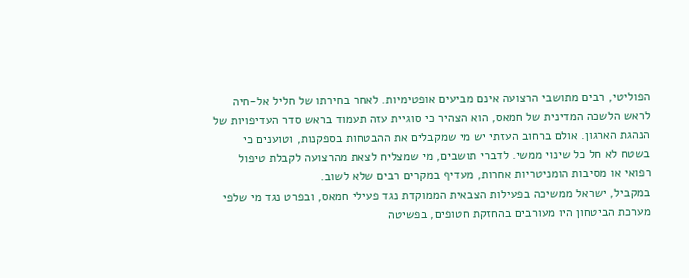הפוליטי, רבים מתושבי הרצועה אינם מביעים אופטימיות. לאחר בחירתו של חליל אל-חיה לראש הלשכה המדינית של חמאס, הוא הצהיר כי סוגיית עזה תעמוד בראש סדר העדיפויות של הנהגת הארגון. אולם ברחוב העזתי יש מי שמקבלים את ההבטחות בספקנות, וטוענים כי בשטח לא חל כל שינוי ממשי. לדברי תושבים, מי שמצליח לצאת מהרצועה לקבלת טיפול רפואי או מסיבות הומניטריות אחרות, מעדיף במקרים רבים שלא לשוב.
במקביל, ישראל ממשיכה בפעילות הצבאית הממוקדת נגד פעילי חמאס, ובפרט נגד מי שלפי מערכת הביטחון היו מעורבים בהחזקת חטופים, בפשיטה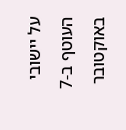על יישובי העוטף ב-7 באוקטובר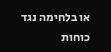או בלחימה נגד כוחות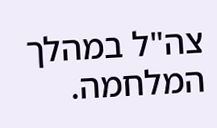צה"ל במהלך המלחמה.